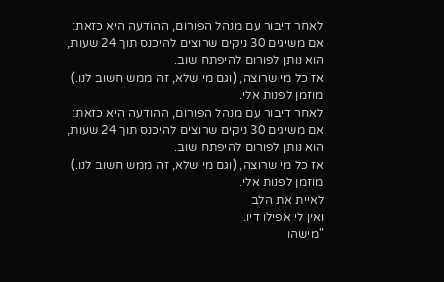לאחר דיבור עם מנהל הפורום, ההודעה היא כזאת:
אם משיגים 30 ניקים שרוצים להיכנס תוך 24 שעות,
הוא נותן לפורום להיפתח שוב.
אז כל מי שרוצה, (וגם מי שלא, זה ממש חשוב לנו.)
מוזמן לפנות אלי.
לאחר דיבור עם מנהל הפורום, ההודעה היא כזאת:
אם משיגים 30 ניקים שרוצים להיכנס תוך 24 שעות,
הוא נותן לפורום להיפתח שוב.
אז כל מי שרוצה, (וגם מי שלא, זה ממש חשוב לנו.)
מוזמן לפנות אלי.
לאיית את הלב
ואין לי אפילו דיו.
"מישהו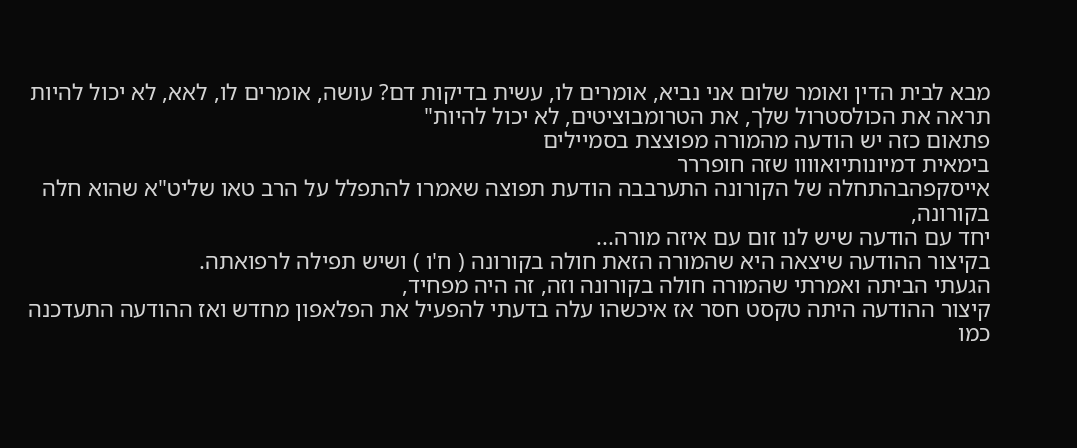מבא לבית הדין ואומר שלום אני נביא, אומרים לו, עשית בדיקות דם? עושה, אומרים לו, לאא, לא יכול להיות תראה את הכולסטרול שלך, את הטרומבוציטים, לא יכול להיות"
פתאום כזה יש הודעה מהמורה מפוצצת בסמיילים
בימאית דמיונותיואוווו שזה חופררר
אייסקפהבהתחלה של הקורונה התערבבה הודעת תפוצה שאמרו להתפלל על הרב טאו שליט"א שהוא חלה בקורונה,
יחד עם הודעה שיש לנו זום עם איזה מורה...
בקיצור ההודעה שיצאה היא שהמורה הזאת חולה בקורונה ( ח'ו ) ושיש תפילה לרפואתה.
הגעתי הביתה ואמרתי שהמורה חולה בקורונה וזה, זה היה מפחיד,
קיצור ההודעה היתה טקסט חסר אז איכשהו עלה בדעתי להפעיל את הפלאפון מחדש ואז ההודעה התעדכנה כמו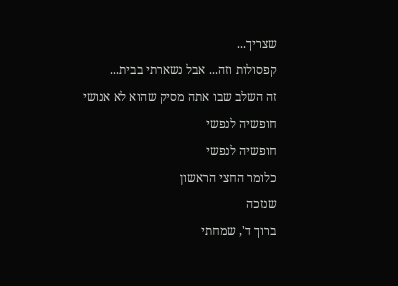שצריך...
קפסולות וזה... אבל נשארתי בבית...
זה השלב שבו אתה מסיק שהוא לא אנושי
חופשיה לנפשי
חופשיה לנפשי
כלומר החצי הראשון
שנזכה
ברוך ד', שמחתי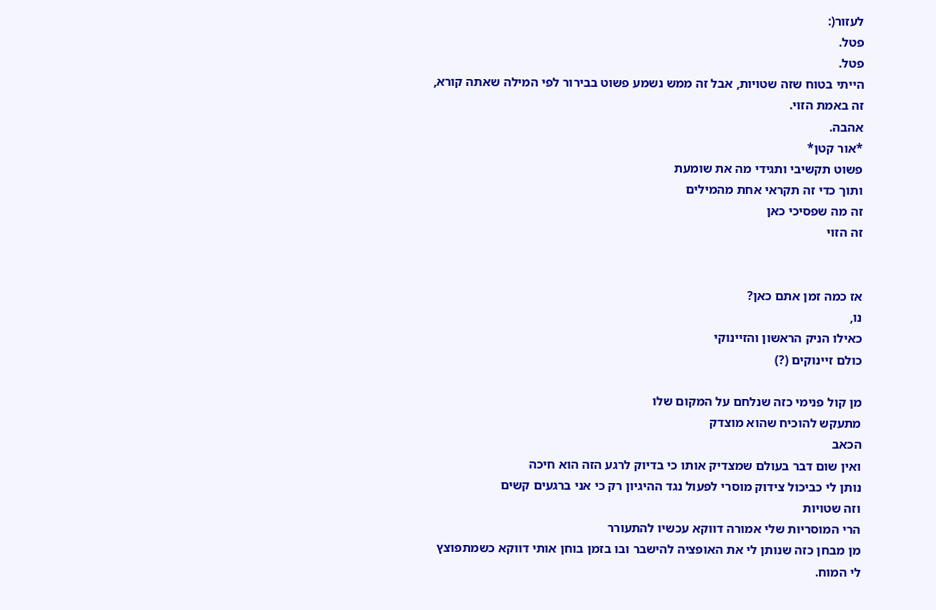לעזור(:
פטל.
פטל.
הייתי בטוח שזה שטויות, אבל זה ממש נשמע פשוט בבירור לפי המילה שאתה קורא, זה באמת הזוי.
אהבה.
*אור קטן*
פשוט תקשיבי ותגידי מה את שומעת
ותוך כדי זה תקראי אחת מהמילים
זה מה שפסיכי כאן
זה הזוי


אז כמה זמן אתם כאן?
נו,
כאילו הניק הראשון והזיינוקי
כולם זיינוקים (?)

מן קול פנימי כזה שנלחם על המקום שלו
מתעקש להוכיח שהוא מוצדק
הכאב
ואין שום דבר בעולם שמצדיק אותו כי בדיוק לרגע הזה הוא חיכה
נותן לי כביכול צידוק מוסרי לפעול נגד ההיגיון רק כי אני ברגעים קשים
וזה שטויות
הרי המוסריות שלי אמורה דווקא עכשיו להתעורר
מן מבחן כזה שנותן לי את האופציה להישבר ובו בזמן בוחן אותי דווקא כשמתפוצץ לי המוח.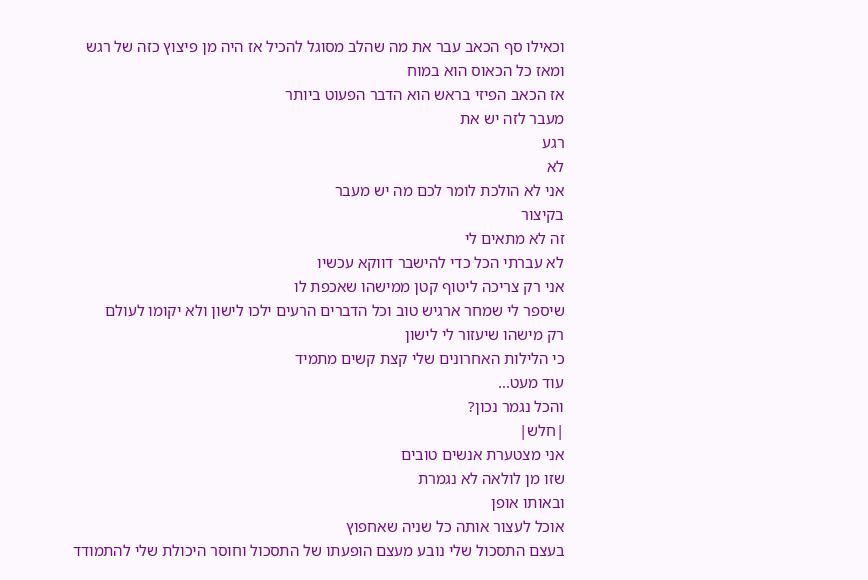וכאילו סף הכאב עבר את מה שהלב מסוגל להכיל אז היה מן פיצוץ כזה של רגש
ומאז כל הכאוס הוא במוח
אז הכאב הפיזי בראש הוא הדבר הפעוט ביותר
מעבר לזה יש את
רגע
לא
אני לא הולכת לומר לכם מה יש מעבר
בקיצור
זה לא מתאים לי
לא עברתי הכל כדי להישבר דווקא עכשיו
אני רק צריכה ליטוף קטן ממישהו שאכפת לו
שיספר לי שמחר ארגיש טוב וכל הדברים הרעים ילכו לישון ולא יקומו לעולם
רק מישהו שיעזור לי לישון
כי הלילות האחרונים שלי קצת קשים מתמיד
עוד מעט...
והכל נגמר נכון?
|חלש|
אני מצטערת אנשים טובים
שזו מן לולאה לא נגמרת
ובאותו אופן
אוכל לעצור אותה כל שניה שאחפוץ
בעצם התסכול שלי נובע מעצם הופעתו של התסכול וחוסר היכולת שלי להתמודד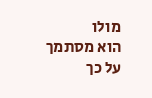מולו
הוא מסתמך על כך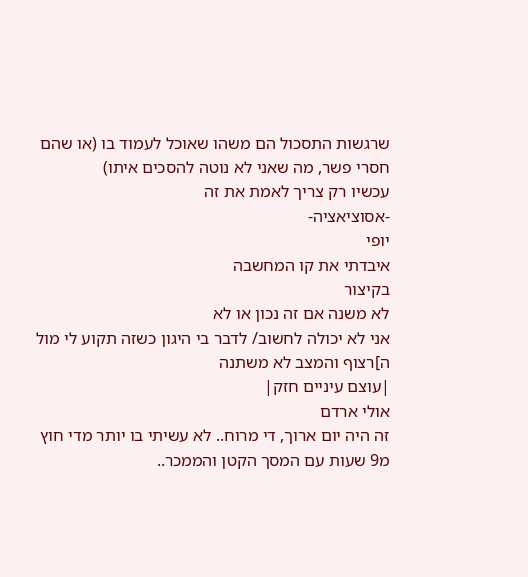שרגשות התסכול הם משהו שאוכל לעמוד בו (או שהם חסרי פשר, מה שאני לא נוטה להסכים איתו)
עכשיו רק צריך לאמת את זה
-אסוציאציה-
יופי
איבדתי את קו המחשבה
בקיצור
לא משנה אם זה נכון או לא
אני לא יכולה לחשוב/ לדבר בי היגון כשזה תקוע לי מול ה]רצוף והמצב לא משתנה
|עוצם עיניים חזק|
אולי ארדם
זה היה יום ארוך, די מרוח.. לא עשיתי בו יותר מדי חוץ מ9 שעות עם המסך הקטן והממכר..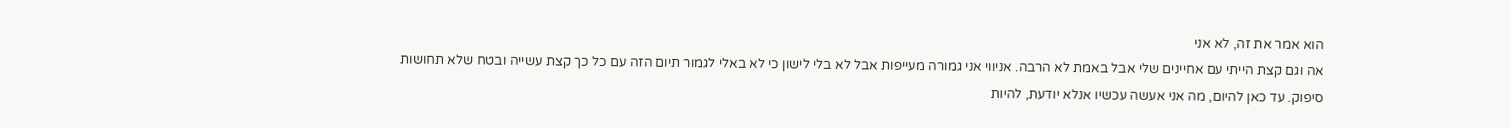הוא אמר את זה, לא אני
אה וגם קצת הייתי עם אחיינים שלי אבל באמת לא הרבה. אניווי אני גמורה מעייפות אבל לא בלי לישון כי לא באלי לגמור תיום הזה עם כל כך קצת עשייה ובטח שלא תחושות סיפוק. עד כאן להיום, מה אני אעשה עכשיו אנלא יודעת, להיות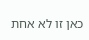כאן זו לא אחת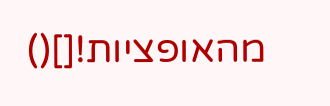מהאופציות![]()